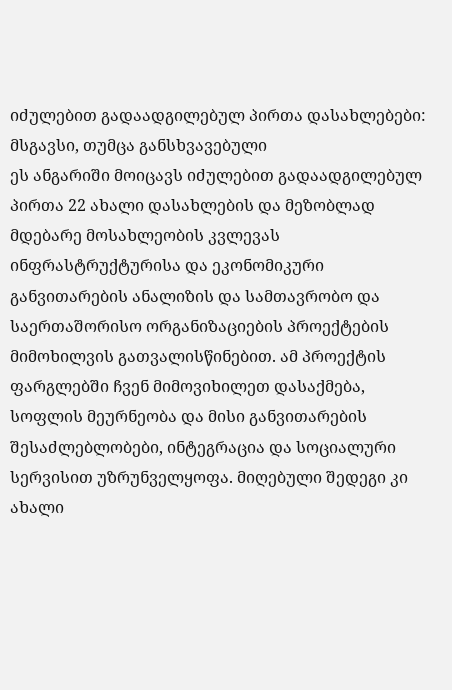იძულებით გადაადგილებულ პირთა დასახლებები: მსგავსი, თუმცა განსხვავებული
ეს ანგარიში მოიცავს იძულებით გადაადგილებულ პირთა 22 ახალი დასახლების და მეზობლად მდებარე მოსახლეობის კვლევას ინფრასტრუქტურისა და ეკონომიკური განვითარების ანალიზის და სამთავრობო და საერთაშორისო ორგანიზაციების პროექტების მიმოხილვის გათვალისწინებით. ამ პროექტის ფარგლებში ჩვენ მიმოვიხილეთ დასაქმება, სოფლის მეურნეობა და მისი განვითარების შესაძლებლობები, ინტეგრაცია და სოციალური სერვისით უზრუნველყოფა. მიღებული შედეგი კი ახალი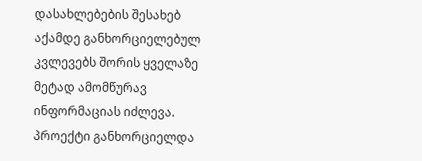დასახლებების შესახებ აქამდე განხორციელებულ კვლევებს შორის ყველაზე მეტად ამომწურავ ინფორმაციას იძლევა.
პროექტი განხორციელდა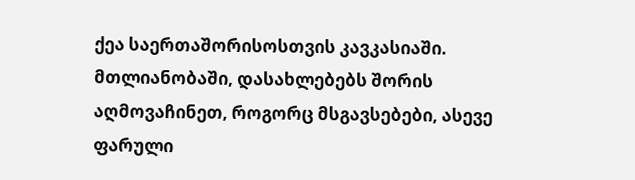ქეა საერთაშორისოსთვის კავკასიაში.
მთლიანობაში, დასახლებებს შორის აღმოვაჩინეთ, როგორც მსგავსებები, ასევე ფარული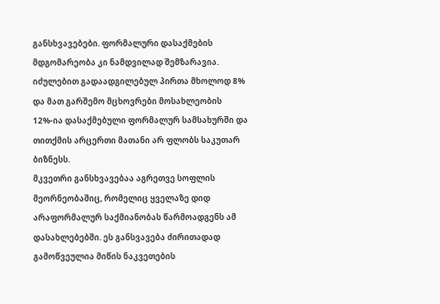განსხვავებები. ფორმალური დასაქმების მდგომარეობა კი ნამდვილად შემზარავია. იძულებით გადაადგილებულ პირთა მხოლოდ 8% და მათ გარშემო მცხოვრები მოსახლეობის 12%-ია დასაქმებული ფორმალურ სამსახურში და თითქმის არცერთი მათანი არ ფლობს საკუთარ ბიზნესს.
მკვეთრი განსხვავებაა აგრეთვე სოფლის მეორნეობაშიც, რომელიც ყველაზე დიდ არაფორმალურ საქმიანობას წარმოადგენს ამ დასახლებებში. ეს განსვავება ძირითადად გამოწვეულია მიწის ნაკვეთების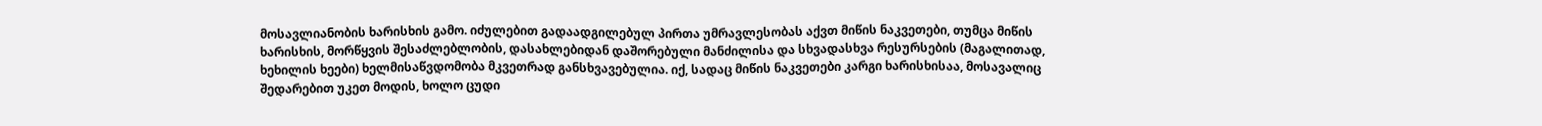მოსავლიანობის ხარისხის გამო. იძულებით გადაადგილებულ პირთა უმრავლესობას აქვთ მიწის ნაკვეთები, თუმცა მიწის ხარისხის, მორწყვის შესაძლებლობის, დასახლებიდან დაშორებული მანძილისა და სხვადასხვა რესურსების (მაგალითად, ხეხილის ხეები) ხელმისაწვდომობა მკვეთრად განსხვავებულია. იქ, სადაც მიწის ნაკვეთები კარგი ხარისხისაა, მოსავალიც შედარებით უკეთ მოდის, ხოლო ცუდი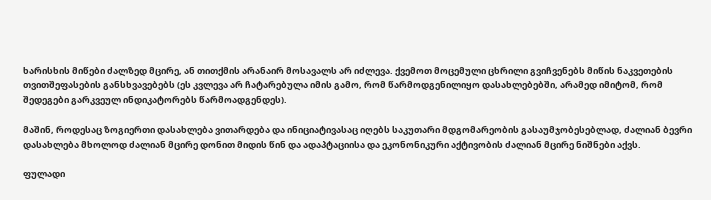ხარისხის მიწები ძალზედ მცირე, ან თითქმის არანაირ მოსავალს არ იძლევა. ქვემოთ მოცემული ცხრილი გვიჩვენებს მიწის ნაკვეთების თვითშეფასების განსხვავებებს (ეს კვლევა არ ჩატარებულა იმის გამო, რომ წარმოდგენილიყო დასახლებებში, არამედ იმიტომ, რომ შედეგები გარკვეულ ინდიკატორებს წარმოადგენდეს).

მაშინ, როდესაც ზოგიერთი დასახლება ვითარდება და ინიციატივასაც იღებს საკუთარი მდგომარეობის გასაუმჯობესებლად, ძალიან ბევრი დასახლება მხოლოდ ძალიან მცირე დონით მიდის წინ და ადაპტაციისა და ეკონონიკური აქტივობის ძალიან მცირე ნიშნები აქვს.

ფულადი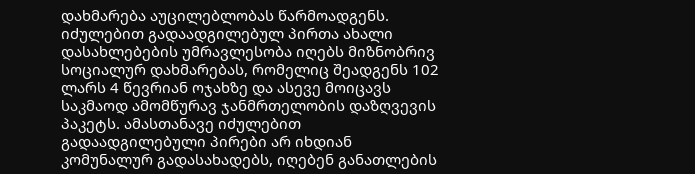დახმარება აუცილებლობას წარმოადგენს. იძულებით გადაადგილებულ პირთა ახალი დასახლებების უმრავლესობა იღებს მიზნობრივ სოციალურ დახმარებას, რომელიც შეადგენს 102 ლარს 4 წევრიან ოჯახზე და ასევე მოიცავს საკმაოდ ამომწურავ ჯანმრთელობის დაზღვევის პაკეტს. ამასთანავე იძულებით გადაადგილებული პირები არ იხდიან კომუნალურ გადასახადებს, იღებენ განათლების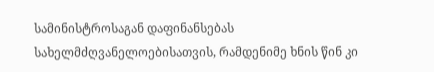სამინისტროსაგან დაფინანსებას სახელმძღვანელოებისათვის, რამდენიმე ხნის წინ კი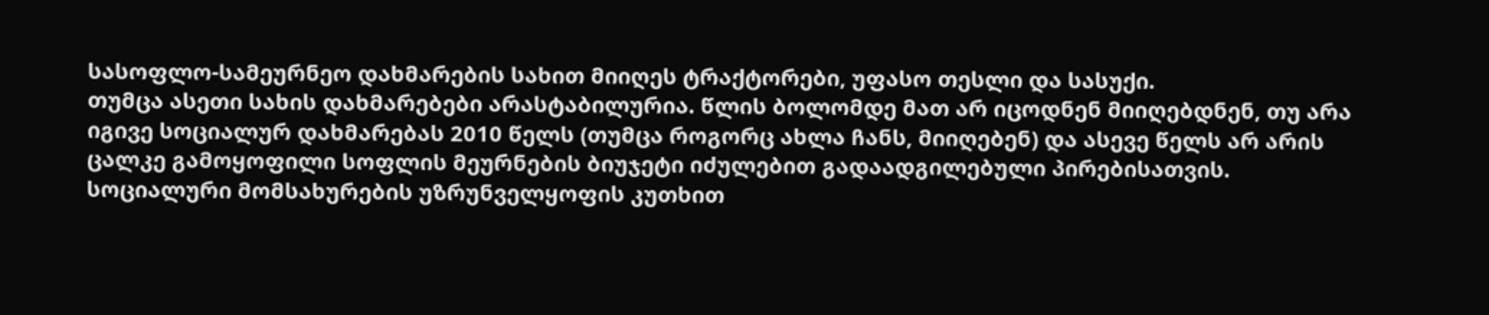სასოფლო-სამეურნეო დახმარების სახით მიიღეს ტრაქტორები, უფასო თესლი და სასუქი.
თუმცა ასეთი სახის დახმარებები არასტაბილურია. წლის ბოლომდე მათ არ იცოდნენ მიიღებდნენ, თუ არა იგივე სოციალურ დახმარებას 2010 წელს (თუმცა როგორც ახლა ჩანს, მიიღებენ) და ასევე წელს არ არის ცალკე გამოყოფილი სოფლის მეურნების ბიუჯეტი იძულებით გადაადგილებული პირებისათვის.
სოციალური მომსახურების უზრუნველყოფის კუთხით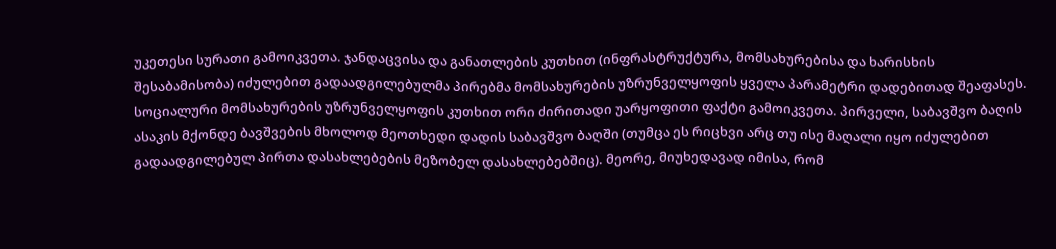უკეთესი სურათი გამოიკვეთა. ჯანდაცვისა და განათლების კუთხით (ინფრასტრუქტურა, მომსახურებისა და ხარისხის შესაბამისობა) იძულებით გადაადგილებულმა პირებმა მომსახურების უზრუნველყოფის ყველა პარამეტრი დადებითად შეაფასეს. სოციალური მომსახურების უზრუნველყოფის კუთხით ორი ძირითადი უარყოფითი ფაქტი გამოიკვეთა. პირველი, საბავშვო ბაღის ასაკის მქონდე ბავშვების მხოლოდ მეოთხედი დადის საბავშვო ბაღში (თუმცა ეს რიცხვი არც თუ ისე მაღალი იყო იძულებით გადაადგილებულ პირთა დასახლებების მეზობელ დასახლებებშიც). მეორე, მიუხედავად იმისა, რომ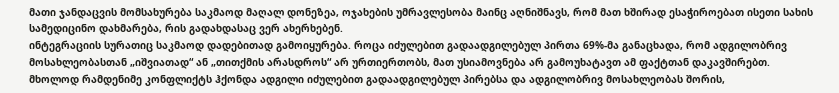მათი ჯანდაცვის მომსახურება საკმაოდ მაღალ დონეზეა, ოჯახების უმრავლესობა მაინც აღნიშნავს, რომ მათ ხშირად ესაჭიროებათ ისეთი სახის სამედიცინო დახმარება, რის გადახდასაც ვერ ახერხებენ.
ინტეგრაციის სურათიც საკმაოდ დადებითად გამოიყურება. როცა იძულებით გადაადგილებულ პირთა 69%-მა განაცხადა, რომ ადგილობრივ მოსახლეობასთან „იშვიათად“ ან „თითქმის არასდროს“ არ ურთიერთობს, მათ უსიამოვნება არ გამოუხატავთ ამ ფაქტთან დაკავშირებთ. მხოლოდ რამდენიმე კონფლიქტს ჰქონდა ადგილი იძულებით გადაადგილებულ პირებსა და ადგილობრივ მოსახლეობას შორის,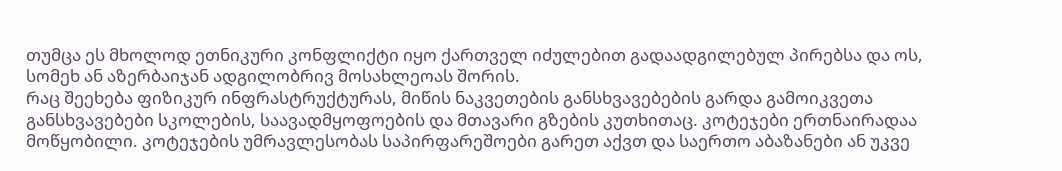თუმცა ეს მხოლოდ ეთნიკური კონფლიქტი იყო ქართველ იძულებით გადაადგილებულ პირებსა და ოს, სომეხ ან აზერბაიჯან ადგილობრივ მოსახლეოას შორის.
რაც შეეხება ფიზიკურ ინფრასტრუქტურას, მიწის ნაკვეთების განსხვავებების გარდა გამოიკვეთა განსხვავებები სკოლების, საავადმყოფოების და მთავარი გზების კუთხითაც. კოტეჯები ერთნაირადაა მოწყობილი. კოტეჯების უმრავლესობას საპირფარეშოები გარეთ აქვთ და საერთო აბაზანები ან უკვე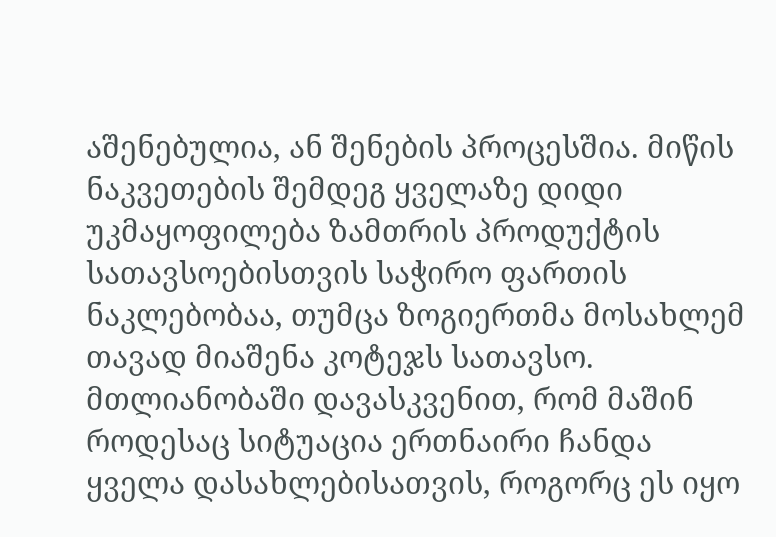აშენებულია, ან შენების პროცესშია. მიწის ნაკვეთების შემდეგ ყველაზე დიდი უკმაყოფილება ზამთრის პროდუქტის სათავსოებისთვის საჭირო ფართის ნაკლებობაა, თუმცა ზოგიერთმა მოსახლემ თავად მიაშენა კოტეჯს სათავსო.
მთლიანობაში დავასკვენით, რომ მაშინ როდესაც სიტუაცია ერთნაირი ჩანდა ყველა დასახლებისათვის, როგორც ეს იყო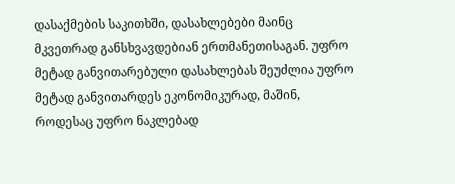დასაქმების საკითხში, დასახლებები მაინც მკვეთრად განსხვავდებიან ერთმანეთისაგან. უფრო მეტად განვითარებული დასახლებას შეუძლია უფრო მეტად განვითარდეს ეკონომიკურად, მაშინ, როდესაც უფრო ნაკლებად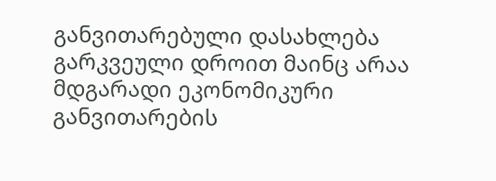განვითარებული დასახლება გარკვეული დროით მაინც არაა მდგარადი ეკონომიკური განვითარების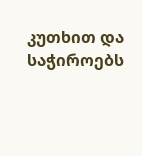კუთხით და საჭიროებს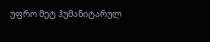უფრო მეტ ჰუმანიტარულ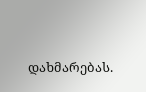დახმარებას.